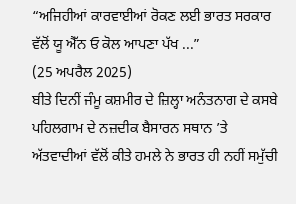“ਅਜਿਹੀਆਂ ਕਾਰਵਾਈਆਂ ਰੋਕਣ ਲਈ ਭਾਰਤ ਸਰਕਾਰ ਵੱਲੋਂ ਯੂ ਐੱਨ ਓ ਕੋਲ ਆਪਣਾ ਪੱਖ ...”
(25 ਅਪਰੈਲ 2025)
ਬੀਤੇ ਦਿਨੀਂ ਜੰਮੂ ਕਸ਼ਮੀਰ ਦੇ ਜ਼ਿਲ੍ਹਾ ਅਨੰਤਨਾਗ ਦੇ ਕਸਬੇ ਪਹਿਲਗਾਮ ਦੇ ਨਜ਼ਦੀਕ ਬੈਸਾਰਨ ਸਥਾਨ ’ਤੇ ਅੱਤਵਾਦੀਆਂ ਵੱਲੋਂ ਕੀਤੇ ਹਮਲੇ ਨੇ ਭਾਰਤ ਹੀ ਨਹੀਂ ਸਮੁੱਚੀ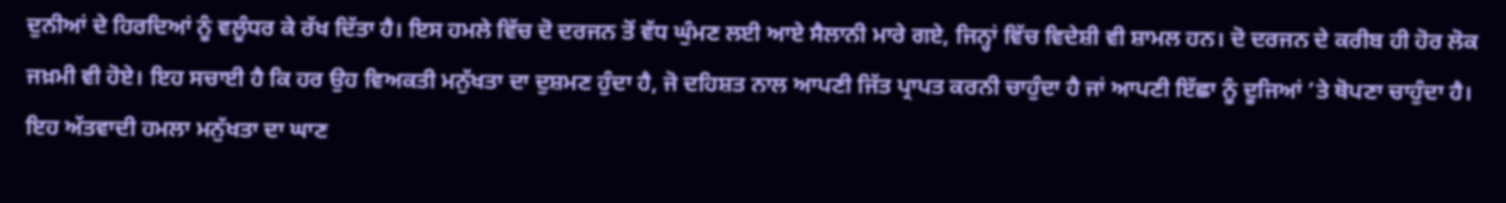ਦੁਨੀਆਂ ਦੇ ਹਿਰਦਿਆਂ ਨੂੰ ਵਲੂੰਧਰ ਕੇ ਰੱਖ ਦਿੱਤਾ ਹੈ। ਇਸ ਹਮਲੇ ਵਿੱਚ ਦੋ ਦਰਜਨ ਤੋਂ ਵੱਧ ਘੁੰਮਣ ਲਈ ਆਏ ਸੈਲਾਨੀ ਮਾਰੇ ਗਏ, ਜਿਨ੍ਹਾਂ ਵਿੱਚ ਵਿਦੇਸ਼ੀ ਵੀ ਸ਼ਾਮਲ ਹਨ। ਦੋ ਦਰਜਨ ਦੇ ਕਰੀਬ ਹੀ ਹੋਰ ਲੋਕ ਜਖ਼ਮੀ ਵੀ ਹੋਏ। ਇਹ ਸਚਾਈ ਹੈ ਕਿ ਹਰ ਉਹ ਵਿਅਕਤੀ ਮਨੁੱਖਤਾ ਦਾ ਦੁਸ਼ਮਣ ਹੁੰਦਾ ਹੈ, ਜੋ ਦਹਿਸ਼ਤ ਨਾਲ ਆਪਣੀ ਜਿੱਤ ਪ੍ਰਾਪਤ ਕਰਨੀ ਚਾਹੁੰਦਾ ਹੈ ਜਾਂ ਆਪਣੀ ਇੱਛਾ ਨੂੰ ਦੂਜਿਆਂ ’ਤੇ ਥੋਪਣਾ ਚਾਹੁੰਦਾ ਹੈ। ਇਹ ਅੱਤਵਾਦੀ ਹਮਲਾ ਮਨੁੱਖਤਾ ਦਾ ਘਾਣ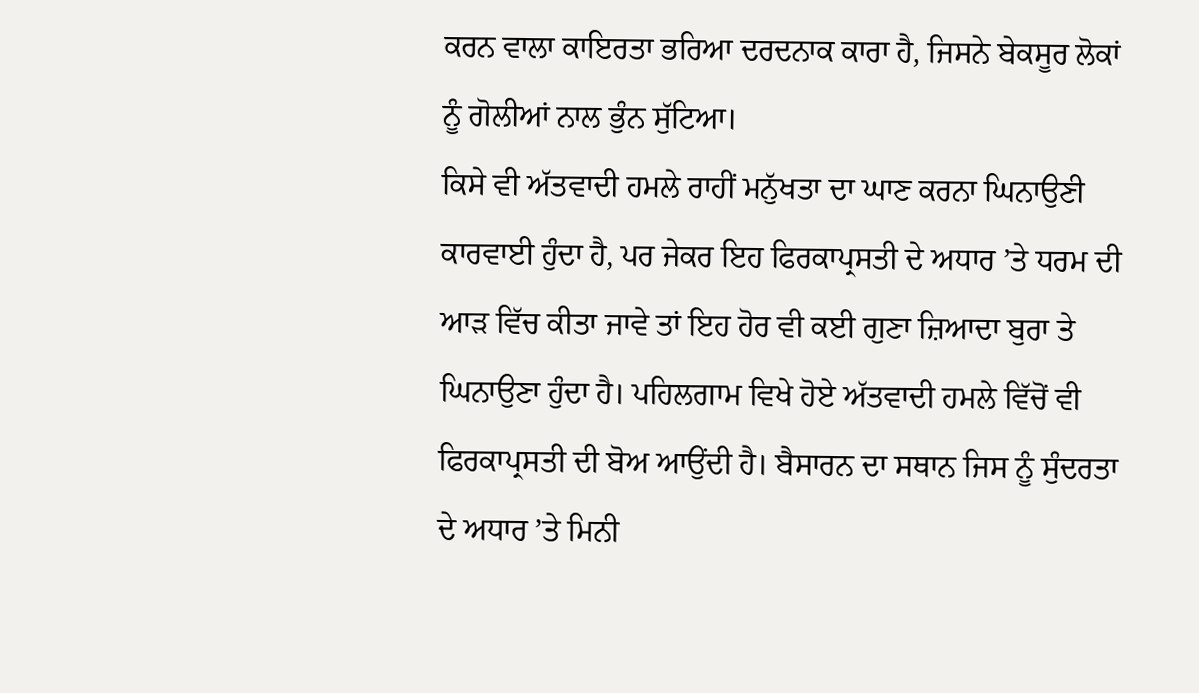ਕਰਨ ਵਾਲਾ ਕਾਇਰਤਾ ਭਰਿਆ ਦਰਦਨਾਕ ਕਾਰਾ ਹੈ, ਜਿਸਨੇ ਬੇਕਸੂਰ ਲੋਕਾਂ ਨੂੰ ਗੋਲੀਆਂ ਨਾਲ ਭੁੰਨ ਸੁੱਟਿਆ।
ਕਿਸੇ ਵੀ ਅੱਤਵਾਦੀ ਹਮਲੇ ਰਾਹੀਂ ਮਨੁੱਖਤਾ ਦਾ ਘਾਣ ਕਰਨਾ ਘਿਨਾਉਣੀ ਕਾਰਵਾਈ ਹੁੰਦਾ ਹੈ, ਪਰ ਜੇਕਰ ਇਹ ਫਿਰਕਾਪ੍ਰਸਤੀ ਦੇ ਅਧਾਰ ’ਤੇ ਧਰਮ ਦੀ ਆੜ ਵਿੱਚ ਕੀਤਾ ਜਾਵੇ ਤਾਂ ਇਹ ਹੋਰ ਵੀ ਕਈ ਗੁਣਾ ਜ਼ਿਆਦਾ ਬੁਰਾ ਤੇ ਘਿਨਾਉਣਾ ਹੁੰਦਾ ਹੈ। ਪਹਿਲਗਾਮ ਵਿਖੇ ਹੋਏ ਅੱਤਵਾਦੀ ਹਮਲੇ ਵਿੱਚੋਂ ਵੀ ਫਿਰਕਾਪ੍ਰਸਤੀ ਦੀ ਬੋਅ ਆਉਂਦੀ ਹੈ। ਬੈਸਾਰਨ ਦਾ ਸਥਾਨ ਜਿਸ ਨੂੰ ਸੁੰਦਰਤਾ ਦੇ ਅਧਾਰ ’ਤੇ ਮਿਨੀ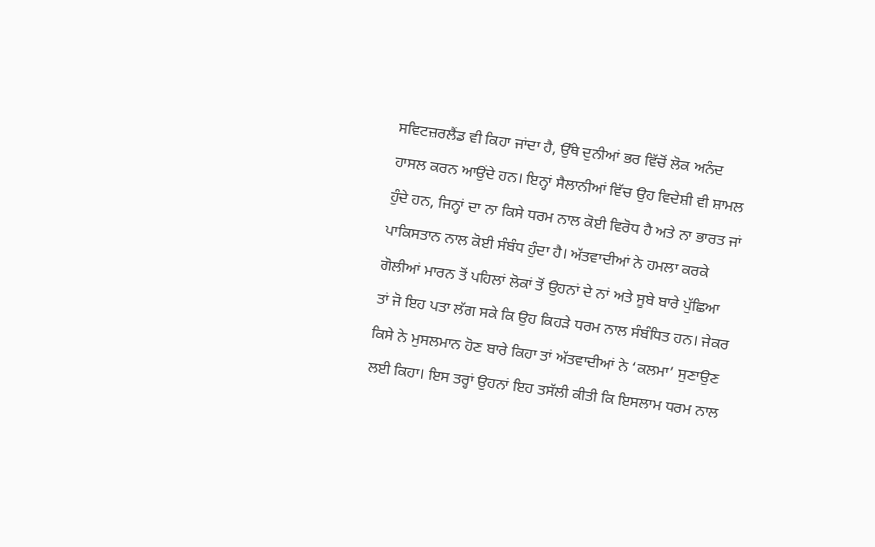ਸਵਿਟਜ਼ਰਲੈਂਡ ਵੀ ਕਿਹਾ ਜਾਂਦਾ ਹੈ, ਉੱਥੇ ਦੁਨੀਆਂ ਭਰ ਵਿੱਚੋਂ ਲੋਕ ਅਨੰਦ ਹਾਸਲ ਕਰਨ ਆਉਂਦੇ ਹਨ। ਇਨ੍ਹਾਂ ਸੈਲਾਨੀਆਂ ਵਿੱਚ ਉਹ ਵਿਦੇਸ਼ੀ ਵੀ ਸ਼ਾਮਲ ਹੁੰਦੇ ਹਨ, ਜਿਨ੍ਹਾਂ ਦਾ ਨਾ ਕਿਸੇ ਧਰਮ ਨਾਲ ਕੋਈ ਵਿਰੋਧ ਹੈ ਅਤੇ ਨਾ ਭਾਰਤ ਜਾਂ ਪਾਕਿਸਤਾਨ ਨਾਲ ਕੋਈ ਸੰਬੰਧ ਹੁੰਦਾ ਹੈ। ਅੱਤਵਾਦੀਆਂ ਨੇ ਹਮਲਾ ਕਰਕੇ ਗੋਲੀਆਂ ਮਾਰਨ ਤੋਂ ਪਹਿਲਾਂ ਲੋਕਾਂ ਤੋਂ ਉਹਨਾਂ ਦੇ ਨਾਂ ਅਤੇ ਸੂਬੇ ਬਾਰੇ ਪੁੱਛਿਆ ਤਾਂ ਜੋ ਇਹ ਪਤਾ ਲੱਗ ਸਕੇ ਕਿ ਉਹ ਕਿਹੜੇ ਧਰਮ ਨਾਲ ਸੰਬੰਧਿਤ ਹਨ। ਜੇਕਰ ਕਿਸੇ ਨੇ ਮੁਸਲਮਾਨ ਹੋਣ ਬਾਰੇ ਕਿਹਾ ਤਾਂ ਅੱਤਵਾਦੀਆਂ ਨੇ ‘ਕਲਮਾ’ ਸੁਣਾਉਣ ਲਈ ਕਿਹਾ। ਇਸ ਤਰ੍ਹਾਂ ਉਹਨਾਂ ਇਹ ਤਸੱਲੀ ਕੀਤੀ ਕਿ ਇਸਲਾਮ ਧਰਮ ਨਾਲ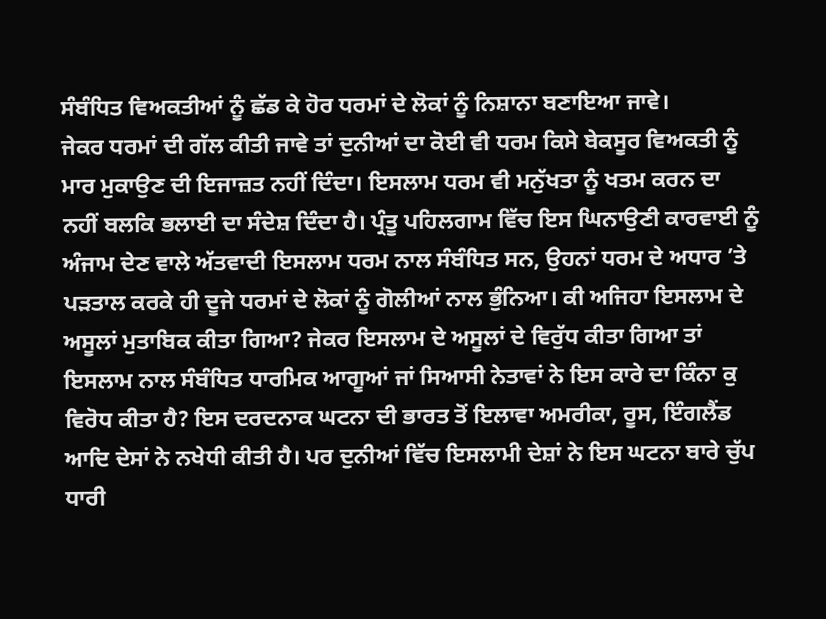ਸੰਬੰਧਿਤ ਵਿਅਕਤੀਆਂ ਨੂੰ ਛੱਡ ਕੇ ਹੋਰ ਧਰਮਾਂ ਦੇ ਲੋਕਾਂ ਨੂੰ ਨਿਸ਼ਾਨਾ ਬਣਾਇਆ ਜਾਵੇ।
ਜੇਕਰ ਧਰਮਾਂ ਦੀ ਗੱਲ ਕੀਤੀ ਜਾਵੇ ਤਾਂ ਦੁਨੀਆਂ ਦਾ ਕੋਈ ਵੀ ਧਰਮ ਕਿਸੇ ਬੇਕਸੂਰ ਵਿਅਕਤੀ ਨੂੰ ਮਾਰ ਮੁਕਾਉਣ ਦੀ ਇਜਾਜ਼ਤ ਨਹੀਂ ਦਿੰਦਾ। ਇਸਲਾਮ ਧਰਮ ਵੀ ਮਨੁੱਖਤਾ ਨੂੰ ਖਤਮ ਕਰਨ ਦਾ ਨਹੀਂ ਬਲਕਿ ਭਲਾਈ ਦਾ ਸੰਦੇਸ਼ ਦਿੰਦਾ ਹੈ। ਪ੍ਰੰਤੂ ਪਹਿਲਗਾਮ ਵਿੱਚ ਇਸ ਘਿਨਾਉਣੀ ਕਾਰਵਾਈ ਨੂੰ ਅੰਜਾਮ ਦੇਣ ਵਾਲੇ ਅੱਤਵਾਦੀ ਇਸਲਾਮ ਧਰਮ ਨਾਲ ਸੰਬੰਧਿਤ ਸਨ, ਉਹਨਾਂ ਧਰਮ ਦੇ ਅਧਾਰ ’ਤੇ ਪੜਤਾਲ ਕਰਕੇ ਹੀ ਦੂਜੇ ਧਰਮਾਂ ਦੇ ਲੋਕਾਂ ਨੂੰ ਗੋਲੀਆਂ ਨਾਲ ਭੁੰਨਿਆ। ਕੀ ਅਜਿਹਾ ਇਸਲਾਮ ਦੇ ਅਸੂਲਾਂ ਮੁਤਾਬਿਕ ਕੀਤਾ ਗਿਆ? ਜੇਕਰ ਇਸਲਾਮ ਦੇ ਅਸੂਲਾਂ ਦੇ ਵਿਰੁੱਧ ਕੀਤਾ ਗਿਆ ਤਾਂ ਇਸਲਾਮ ਨਾਲ ਸੰਬੰਧਿਤ ਧਾਰਮਿਕ ਆਗੂਆਂ ਜਾਂ ਸਿਆਸੀ ਨੇਤਾਵਾਂ ਨੇ ਇਸ ਕਾਰੇ ਦਾ ਕਿੰਨਾ ਕੁ ਵਿਰੋਧ ਕੀਤਾ ਹੈ? ਇਸ ਦਰਦਨਾਕ ਘਟਨਾ ਦੀ ਭਾਰਤ ਤੋਂ ਇਲਾਵਾ ਅਮਰੀਕਾ, ਰੂਸ, ਇੰਗਲੈਂਡ ਆਦਿ ਦੇਸਾਂ ਨੇ ਨਖੇਧੀ ਕੀਤੀ ਹੈ। ਪਰ ਦੁਨੀਆਂ ਵਿੱਚ ਇਸਲਾਮੀ ਦੇਸ਼ਾਂ ਨੇ ਇਸ ਘਟਨਾ ਬਾਰੇ ਚੁੱਪ ਧਾਰੀ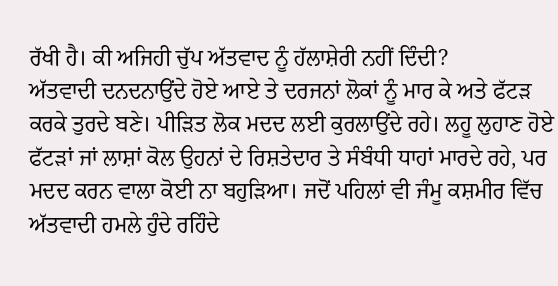ਰੱਖੀ ਹੈ। ਕੀ ਅਜਿਹੀ ਚੁੱਪ ਅੱਤਵਾਦ ਨੂੰ ਹੱਲਾਸ਼ੇਰੀ ਨਹੀਂ ਦਿੰਦੀ?
ਅੱਤਵਾਦੀ ਦਨਦਨਾਉਂਦੇ ਹੋਏ ਆਏ ਤੇ ਦਰਜਨਾਂ ਲੋਕਾਂ ਨੂੰ ਮਾਰ ਕੇ ਅਤੇ ਫੱਟੜ ਕਰਕੇ ਤੁਰਦੇ ਬਣੇ। ਪੀੜਿਤ ਲੋਕ ਮਦਦ ਲਈ ਕੁਰਲਾਉਂਦੇ ਰਹੇ। ਲਹੂ ਲੁਹਾਣ ਹੋਏ ਫੱਟੜਾਂ ਜਾਂ ਲਾਸ਼ਾਂ ਕੋਲ ਉਹਨਾਂ ਦੇ ਰਿਸ਼ਤੇਦਾਰ ਤੇ ਸੰਬੰਧੀ ਧਾਹਾਂ ਮਾਰਦੇ ਰਹੇ, ਪਰ ਮਦਦ ਕਰਨ ਵਾਲਾ ਕੋਈ ਨਾ ਬਹੁੜਿਆ। ਜਦੋਂ ਪਹਿਲਾਂ ਵੀ ਜੰਮੂ ਕਸ਼ਮੀਰ ਵਿੱਚ ਅੱਤਵਾਦੀ ਹਮਲੇ ਹੁੰਦੇ ਰਹਿੰਦੇ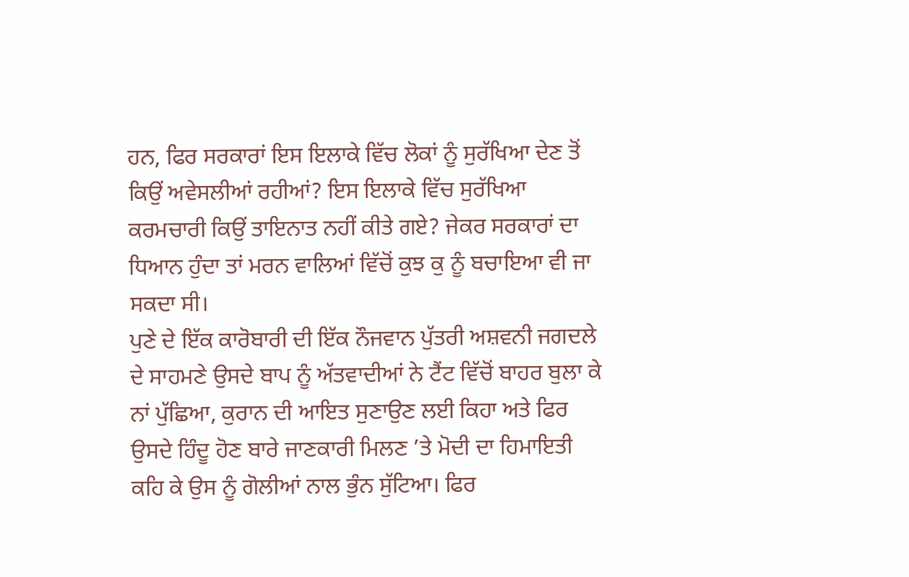ਹਨ, ਫਿਰ ਸਰਕਾਰਾਂ ਇਸ ਇਲਾਕੇ ਵਿੱਚ ਲੋਕਾਂ ਨੂੰ ਸੁਰੱਖਿਆ ਦੇਣ ਤੋਂ ਕਿਉਂ ਅਵੇਸਲੀਆਂ ਰਹੀਆਂ? ਇਸ ਇਲਾਕੇ ਵਿੱਚ ਸੁਰੱਖਿਆ ਕਰਮਚਾਰੀ ਕਿਉਂ ਤਾਇਨਾਤ ਨਹੀਂ ਕੀਤੇ ਗਏ? ਜੇਕਰ ਸਰਕਾਰਾਂ ਦਾ ਧਿਆਨ ਹੁੰਦਾ ਤਾਂ ਮਰਨ ਵਾਲਿਆਂ ਵਿੱਚੋਂ ਕੁਝ ਕੁ ਨੂੰ ਬਚਾਇਆ ਵੀ ਜਾ ਸਕਦਾ ਸੀ।
ਪੁਣੇ ਦੇ ਇੱਕ ਕਾਰੋਬਾਰੀ ਦੀ ਇੱਕ ਨੌਜਵਾਨ ਪੁੱਤਰੀ ਅਸ਼ਵਨੀ ਜਗਦਲੇ ਦੇ ਸਾਹਮਣੇ ਉਸਦੇ ਬਾਪ ਨੂੰ ਅੱਤਵਾਦੀਆਂ ਨੇ ਟੈਂਟ ਵਿੱਚੋਂ ਬਾਹਰ ਬੁਲਾ ਕੇ ਨਾਂ ਪੁੱਛਿਆ, ਕੁਰਾਨ ਦੀ ਆਇਤ ਸੁਣਾਉਣ ਲਈ ਕਿਹਾ ਅਤੇ ਫਿਰ ਉਸਦੇ ਹਿੰਦੂ ਹੋਣ ਬਾਰੇ ਜਾਣਕਾਰੀ ਮਿਲਣ ’ਤੇ ਮੋਦੀ ਦਾ ਹਿਮਾਇਤੀ ਕਹਿ ਕੇ ਉਸ ਨੂੰ ਗੋਲੀਆਂ ਨਾਲ ਭੁੰਨ ਸੁੱਟਿਆ। ਫਿਰ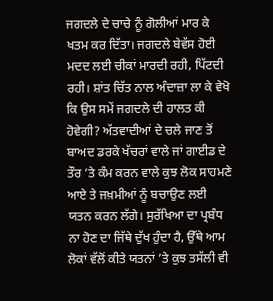ਜਗਦਲੇ ਦੇ ਚਾਚੇ ਨੂੰ ਗੋਲੀਆਂ ਮਾਰ ਕੇ ਖਤਮ ਕਰ ਦਿੱਤਾ। ਜਗਦਲੇ ਬੇਵੱਸ ਹੋਈ ਮਦਦ ਲਈ ਚੀਕਾਂ ਮਾਰਦੀ ਰਹੀ, ਪਿੱਟਦੀ ਰਹੀ। ਸ਼ਾਂਤ ਚਿੱਤ ਨਾਲ ਅੰਦਾਜ਼ਾ ਲਾ ਕੇ ਵੇਖੋ ਕਿ ਉਸ ਸਮੇਂ ਜਗਦਲੇ ਦੀ ਹਾਲਤ ਕੀ ਹੋਵੇਗੀ? ਅੱਤਵਾਦੀਆਂ ਦੇ ਚਲੇ ਜਾਣ ਤੋਂ ਬਾਅਦ ਡਰਕੇ ਖੱਚਰਾਂ ਵਾਲੇ ਜਾਂ ਗਾਈਡ ਦੇ ਤੌਰ ’ਤੇ ਕੰਮ ਕਰਨ ਵਾਲੇ ਕੁਝ ਲੋਕ ਸਾਹਮਣੇ ਆਏ ਤੇ ਜਖ਼ਮੀਆਂ ਨੂੰ ਬਚਾਉਣ ਲਈ ਯਤਨ ਕਰਨ ਲੱਗੇ। ਸੁਰੱਖਿਆ ਦਾ ਪ੍ਰਬੰਧ ਨਾ ਹੋਣ ਦਾ ਜਿੱਥੇ ਦੁੱਖ ਹੁੰਦਾ ਹੈ, ਉੱਥੇ ਆਮ ਲੋਕਾਂ ਵੱਲੋਂ ਕੀਤੇ ਯਤਨਾਂ ’ਤੇ ਕੁਝ ਤਸੱਲੀ ਵੀ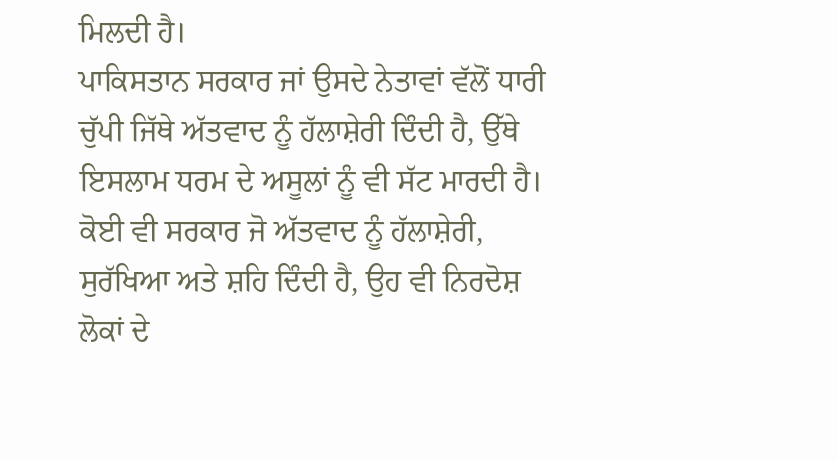ਮਿਲਦੀ ਹੈ।
ਪਾਕਿਸਤਾਨ ਸਰਕਾਰ ਜਾਂ ਉਸਦੇ ਨੇਤਾਵਾਂ ਵੱਲੋਂ ਧਾਰੀ ਚੁੱਪੀ ਜਿੱਥੇ ਅੱਤਵਾਦ ਨੂੰ ਹੱਲਾਸ਼ੇਰੀ ਦਿੰਦੀ ਹੈ, ਉੱਥੇ ਇਸਲਾਮ ਧਰਮ ਦੇ ਅਸੂਲਾਂ ਨੂੰ ਵੀ ਸੱਟ ਮਾਰਦੀ ਹੈ। ਕੋਈ ਵੀ ਸਰਕਾਰ ਜੋ ਅੱਤਵਾਦ ਨੂੰ ਹੱਲਾਸ਼ੇਰੀ, ਸੁਰੱਖਿਆ ਅਤੇ ਸ਼ਹਿ ਦਿੰਦੀ ਹੈ, ਉਹ ਵੀ ਨਿਰਦੋਸ਼ ਲੋਕਾਂ ਦੇ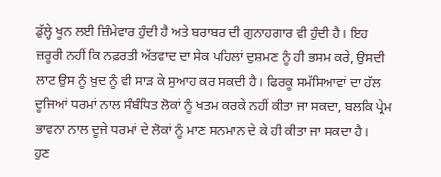ਡੁੱਲ੍ਹੇ ਖੂਨ ਲਈ ਜ਼ਿੰਮੇਵਾਰ ਹੁੰਦੀ ਹੈ ਅਤੇ ਬਰਾਬਰ ਦੀ ਗੁਨਾਹਗਾਰ ਵੀ ਹੁੰਦੀ ਹੈ। ਇਹ ਜ਼ਰੂਰੀ ਨਹੀਂ ਕਿ ਨਫ਼ਰਤੀ ਅੱਤਵਾਦ ਦਾ ਸੇਕ ਪਹਿਲਾਂ ਦੁਸ਼ਮਣ ਨੂੰ ਹੀ ਭਸਮ ਕਰੇ, ਉਸਦੀ ਲਾਟ ਉਸ ਨੂੰ ਖ਼ੁਦ ਨੂੰ ਵੀ ਸਾੜ ਕੇ ਸੁਆਹ ਕਰ ਸਕਦੀ ਹੈ। ਫਿਰਕੂ ਸਮੱਸਿਆਵਾਂ ਦਾ ਹੱਲ ਦੂਜਿਆਂ ਧਰਮਾਂ ਨਾਲ ਸੰਬੰਧਿਤ ਲੋਕਾਂ ਨੂੰ ਖਤਮ ਕਰਕੇ ਨਹੀਂ ਕੀਤਾ ਜਾ ਸਕਦਾ, ਬਲਕਿ ਪ੍ਰੇਮ ਭਾਵਨਾ ਨਾਲ ਦੂਜੇ ਧਰਮਾਂ ਦੇ ਲੋਕਾਂ ਨੂੰ ਮਾਣ ਸਨਮਾਨ ਦੇ ਕੇ ਹੀ ਕੀਤਾ ਜਾ ਸਕਦਾ ਹੈ।
ਹੁਣ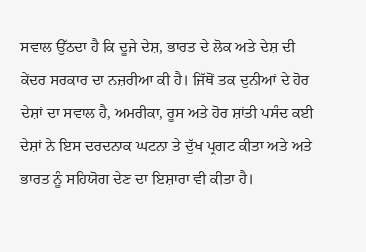ਸਵਾਲ ਉੱਠਦਾ ਹੈ ਕਿ ਦੂਜੇ ਦੇਸ਼, ਭਾਰਤ ਦੇ ਲੋਕ ਅਤੇ ਦੇਸ਼ ਦੀ ਕੇਂਦਰ ਸਰਕਾਰ ਦਾ ਨਜ਼ਰੀਆ ਕੀ ਹੈ। ਜਿੱਥੋਂ ਤਕ ਦੁਨੀਆਂ ਦੇ ਹੋਰ ਦੇਸ਼ਾਂ ਦਾ ਸਵਾਲ ਹੈ, ਅਮਰੀਕਾ, ਰੂਸ ਅਤੇ ਹੋਰ ਸ਼ਾਂਤੀ ਪਸੰਦ ਕਈ ਦੇਸ਼ਾਂ ਨੇ ਇਸ ਦਰਦਨਾਕ ਘਟਨਾ ਤੇ ਦੁੱਖ ਪ੍ਰਗਟ ਕੀਤਾ ਅਤੇ ਅਤੇ ਭਾਰਤ ਨੂੰ ਸਹਿਯੋਗ ਦੇਣ ਦਾ ਇਸ਼ਾਰਾ ਵੀ ਕੀਤਾ ਹੈ।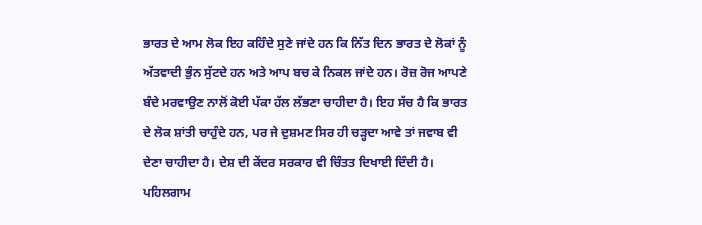ਭਾਰਤ ਦੇ ਆਮ ਲੋਕ ਇਹ ਕਹਿੰਦੇ ਸੁਣੇ ਜਾਂਦੇ ਹਨ ਕਿ ਨਿੱਤ ਦਿਨ ਭਾਰਤ ਦੇ ਲੋਕਾਂ ਨੂੰ ਅੱਤਵਾਦੀ ਭੁੰਨ ਸੁੱਟਦੇ ਹਨ ਅਤੇ ਆਪ ਬਚ ਕੇ ਨਿਕਲ ਜਾਂਦੇ ਹਨ। ਰੋਜ਼ ਰੋਜ ਆਪਣੇ ਬੰਦੇ ਮਰਵਾਉਣ ਨਾਲੋਂ ਕੋਈ ਪੱਕਾ ਹੱਲ ਲੱਭਣਾ ਚਾਹੀਦਾ ਹੈ। ਇਹ ਸੱਚ ਹੈ ਕਿ ਭਾਰਤ ਦੇ ਲੋਕ ਸ਼ਾਂਤੀ ਚਾਹੁੰਦੇ ਹਨ, ਪਰ ਜੇ ਦੁਸ਼ਮਣ ਸਿਰ ਹੀ ਚੜ੍ਹਦਾ ਆਵੇ ਤਾਂ ਜਵਾਬ ਵੀ ਦੇਣਾ ਚਾਹੀਦਾ ਹੈ। ਦੇਸ਼ ਦੀ ਕੇਂਦਰ ਸਰਕਾਰ ਵੀ ਚਿੰਤਤ ਦਿਖਾਈ ਦਿੰਦੀ ਹੈ। ਪਹਿਲਗਾਮ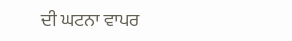ਦੀ ਘਟਨਾ ਵਾਪਰ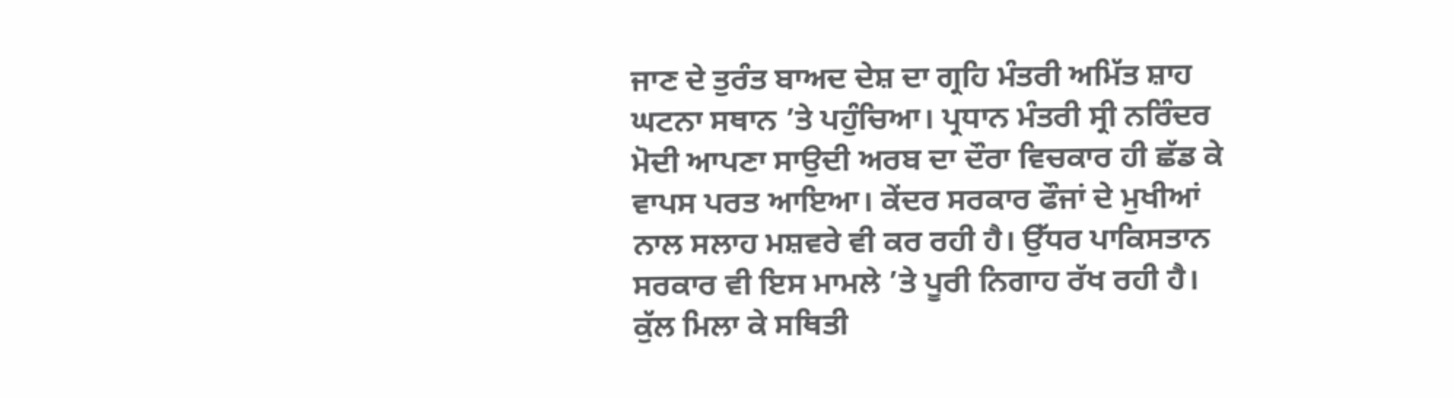ਜਾਣ ਦੇ ਤੁਰੰਤ ਬਾਅਦ ਦੇਸ਼ ਦਾ ਗ੍ਰਹਿ ਮੰਤਰੀ ਅਮਿੱਤ ਸ਼ਾਹ ਘਟਨਾ ਸਥਾਨ ’ਤੇ ਪਹੁੰਚਿਆ। ਪ੍ਰਧਾਨ ਮੰਤਰੀ ਸ੍ਰੀ ਨਰਿੰਦਰ ਮੋਦੀ ਆਪਣਾ ਸਾਉਦੀ ਅਰਬ ਦਾ ਦੌਰਾ ਵਿਚਕਾਰ ਹੀ ਛੱਡ ਕੇ ਵਾਪਸ ਪਰਤ ਆਇਆ। ਕੇਂਦਰ ਸਰਕਾਰ ਫੌਜਾਂ ਦੇ ਮੁਖੀਆਂ ਨਾਲ ਸਲਾਹ ਮਸ਼ਵਰੇ ਵੀ ਕਰ ਰਹੀ ਹੈ। ਉੱਧਰ ਪਾਕਿਸਤਾਨ ਸਰਕਾਰ ਵੀ ਇਸ ਮਾਮਲੇ ’ਤੇ ਪੂਰੀ ਨਿਗਾਹ ਰੱਖ ਰਹੀ ਹੈ। ਕੁੱਲ ਮਿਲਾ ਕੇ ਸਥਿਤੀ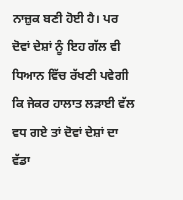ਨਾਜ਼ੁਕ ਬਣੀ ਹੋਈ ਹੈ। ਪਰ ਦੋਵਾਂ ਦੇਸ਼ਾਂ ਨੂੰ ਇਹ ਗੱਲ ਵੀ ਧਿਆਨ ਵਿੱਚ ਰੱਖਣੀ ਪਵੇਗੀ ਕਿ ਜੇਕਰ ਹਾਲਾਤ ਲੜਾਈ ਵੱਲ ਵਧ ਗਏ ਤਾਂ ਦੋਵਾਂ ਦੇਸ਼ਾਂ ਦਾ ਵੱਡਾ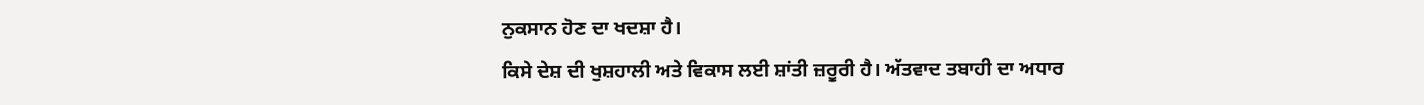ਨੁਕਸਾਨ ਹੋਣ ਦਾ ਖਦਸ਼ਾ ਹੈ।
ਕਿਸੇ ਦੇਸ਼ ਦੀ ਖੁਸ਼ਹਾਲੀ ਅਤੇ ਵਿਕਾਸ ਲਈ ਸ਼ਾਂਤੀ ਜ਼ਰੂਰੀ ਹੈ। ਅੱਤਵਾਦ ਤਬਾਹੀ ਦਾ ਅਧਾਰ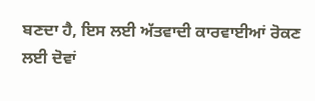ਬਣਦਾ ਹੈ, ਇਸ ਲਈ ਅੱਤਵਾਦੀ ਕਾਰਵਾਈਆਂ ਰੋਕਣ ਲਈ ਦੋਵਾਂ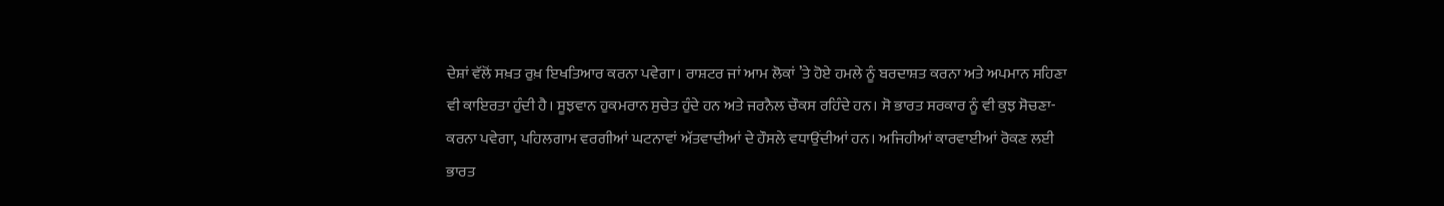ਦੇਸ਼ਾਂ ਵੱਲੋਂ ਸਖ਼ਤ ਰੁਖ਼ ਇਖਤਿਆਰ ਕਰਨਾ ਪਵੇਗਾ। ਰਾਸ਼ਟਰ ਜਾਂ ਆਮ ਲੋਕਾਂ ’ਤੇ ਹੋਏ ਹਮਲੇ ਨੂੰ ਬਰਦਾਸ਼ਤ ਕਰਨਾ ਅਤੇ ਅਪਮਾਨ ਸਹਿਣਾ ਵੀ ਕਾਇਰਤਾ ਹੁੰਦੀ ਹੈ। ਸੂਝਵਾਨ ਹੁਕਮਰਾਨ ਸੁਚੇਤ ਹੁੰਦੇ ਹਨ ਅਤੇ ਜਰਨੈਲ ਚੌਕਸ ਰਹਿੰਦੇ ਹਨ। ਸੋ ਭਾਰਤ ਸਰਕਾਰ ਨੂੰ ਵੀ ਕੁਝ ਸੋਚਣਾ-ਕਰਨਾ ਪਵੇਗਾ, ਪਹਿਲਗਾਮ ਵਰਗੀਆਂ ਘਟਨਾਵਾਂ ਅੱਤਵਾਦੀਆਂ ਦੇ ਹੌਸਲੇ ਵਧਾਉਂਦੀਆਂ ਹਨ। ਅਜਿਹੀਆਂ ਕਾਰਵਾਈਆਂ ਰੋਕਣ ਲਈ ਭਾਰਤ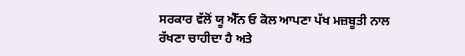ਸਰਕਾਰ ਵੱਲੋਂ ਯੂ ਐੱਨ ਓ ਕੋਲ ਆਪਣਾ ਪੱਖ ਮਜ਼ਬੂਤੀ ਨਾਲ ਰੱਖਣਾ ਚਾਹੀਦਾ ਹੈ ਅਤੇ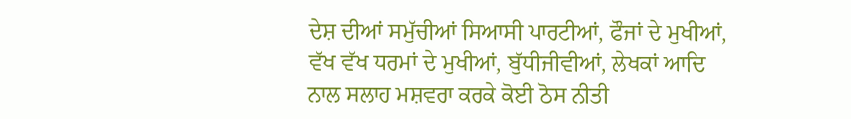ਦੇਸ਼ ਦੀਆਂ ਸਮੁੱਚੀਆਂ ਸਿਆਸੀ ਪਾਰਟੀਆਂ, ਫੌਜਾਂ ਦੇ ਮੁਖੀਆਂ, ਵੱਖ ਵੱਖ ਧਰਮਾਂ ਦੇ ਮੁਖੀਆਂ, ਬੁੱਧੀਜੀਵੀਆਂ, ਲੇਖਕਾਂ ਆਦਿ ਨਾਲ ਸਲਾਹ ਮਸ਼ਵਰਾ ਕਰਕੇ ਕੋਈ ਠੋਸ ਨੀਤੀ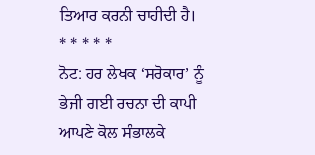ਤਿਆਰ ਕਰਨੀ ਚਾਹੀਦੀ ਹੈ।
* * * * *
ਨੋਟ: ਹਰ ਲੇਖਕ ‘ਸਰੋਕਾਰ’ ਨੂੰ ਭੇਜੀ ਗਈ ਰਚਨਾ ਦੀ ਕਾਪੀ ਆਪਣੇ ਕੋਲ ਸੰਭਾਲਕੇ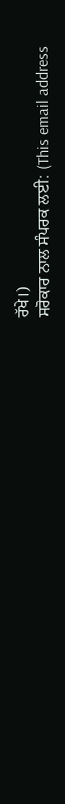ਰੱਖੇ।)
ਸਰੋਕਾਰ ਨਾਲ ਸੰਪਰਕ ਲਈ: (This email address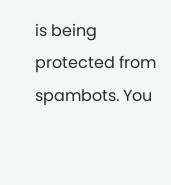is being protected from spambots. You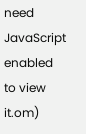need JavaScript enabled to view it.om)